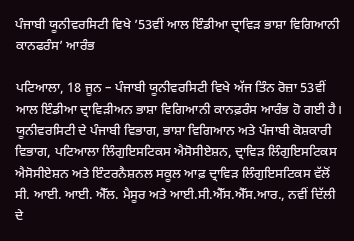ਪੰਜਾਬੀ ਯੂਨੀਵਰਸਿਟੀ ਵਿਖੇ ’53ਵੀਂ ਆਲ ਇੰਡੀਆ ਦ੍ਰਾਵਿੜ ਭਾਸ਼ਾ ਵਿਗਿਆਨੀ ਕਾਨਫਰੰਸ’ ਆਰੰਭ

ਪਟਿਆਲਾ, 18 ਜੂਨ – ਪੰਜਾਬੀ ਯੂਨੀਵਰਸਿਟੀ ਵਿਖੇ ਅੱਜ ਤਿੰਨ ਰੋਜ਼ਾ 53ਵੀਂ ਆਲ ਇੰਡੀਆ ਦ੍ਰਾਵਿੜੀਅਨ ਭਾਸ਼ਾ ਵਿਗਿਆਨੀ ਕਾਨਫ਼ਰੰਸ ਆਰੰਭ ਹੋ ਗਈ ਹੈ। ਯੂਨੀਵਰਸਿਟੀ ਦੇ ਪੰਜਾਬੀ ਵਿਭਾਗ, ਭਾਸ਼ਾ ਵਿਗਿਆਨ ਅਤੇ ਪੰਜਾਬੀ ਕੋਸ਼ਕਾਰੀ ਵਿਭਾਗ, ਪਟਿਆਲਾ ਲਿੰਗੁਇਸਟਿਕਸ ਐਸੋਸੀਏਸ਼ਨ, ਦ੍ਰਾਵਿੜ ਲਿੰਗੁਇਸਟਿਕਸ ਐਸੋਸੀਏਸ਼ਨ ਅਤੇ ਇੰਟਰਨੈਸ਼ਨਲ ਸਕੂਲ ਆਫ਼ ਦ੍ਰਾਵਿੜ ਲਿੰਗੁਇਸਟਿਕਸ ਵੱਲੋਂ ਸੀ. ਆਈ. ਆਈ. ਐੱਲ. ਮੈਸੂਰ ਅਤੇ ਆਈ.ਸੀ.ਐੱਸ.ਐੱਸ.ਆਰ., ਨਵੀਂ ਦਿੱਲੀ ਦੇ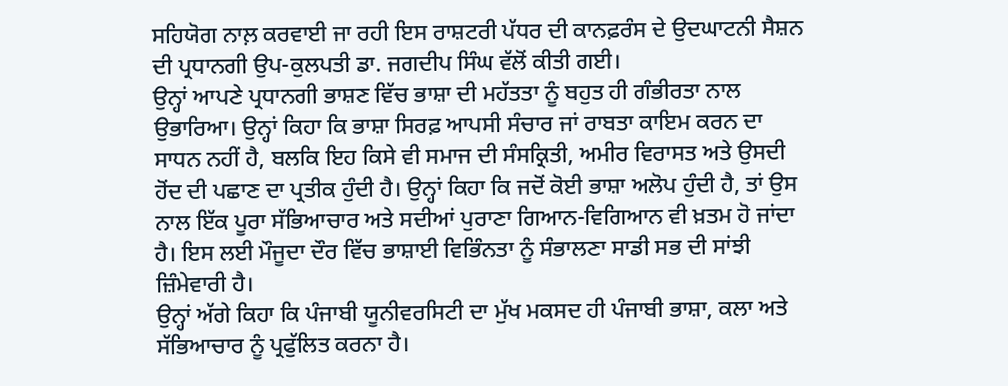ਸਹਿਯੋਗ ਨਾਲ਼ ਕਰਵਾਈ ਜਾ ਰਹੀ ਇਸ ਰਾਸ਼ਟਰੀ ਪੱਧਰ ਦੀ ਕਾਨਫ਼ਰੰਸ ਦੇ ਉਦਘਾਟਨੀ ਸੈਸ਼ਨ ਦੀ ਪ੍ਰਧਾਨਗੀ ਉਪ-ਕੁਲਪਤੀ ਡਾ. ਜਗਦੀਪ ਸਿੰਘ ਵੱਲੋਂ ਕੀਤੀ ਗਈ।
ਉਨ੍ਹਾਂ ਆਪਣੇ ਪ੍ਰਧਾਨਗੀ ਭਾਸ਼ਣ ਵਿੱਚ ਭਾਸ਼ਾ ਦੀ ਮਹੱਤਤਾ ਨੂੰ ਬਹੁਤ ਹੀ ਗੰਭੀਰਤਾ ਨਾਲ ਉਭਾਰਿਆ। ਉਨ੍ਹਾਂ ਕਿਹਾ ਕਿ ਭਾਸ਼ਾ ਸਿਰਫ਼ ਆਪਸੀ ਸੰਚਾਰ ਜਾਂ ਰਾਬਤਾ ਕਾਇਮ ਕਰਨ ਦਾ ਸਾਧਨ ਨਹੀਂ ਹੈ, ਬਲਕਿ ਇਹ ਕਿਸੇ ਵੀ ਸਮਾਜ ਦੀ ਸੰਸਕ੍ਰਿਤੀ, ਅਮੀਰ ਵਿਰਾਸਤ ਅਤੇ ਉਸਦੀ ਹੋਂਦ ਦੀ ਪਛਾਣ ਦਾ ਪ੍ਰਤੀਕ ਹੁੰਦੀ ਹੈ। ਉਨ੍ਹਾਂ ਕਿਹਾ ਕਿ ਜਦੋਂ ਕੋਈ ਭਾਸ਼ਾ ਅਲੋਪ ਹੁੰਦੀ ਹੈ, ਤਾਂ ਉਸ ਨਾਲ ਇੱਕ ਪੂਰਾ ਸੱਭਿਆਚਾਰ ਅਤੇ ਸਦੀਆਂ ਪੁਰਾਣਾ ਗਿਆਨ-ਵਿਗਿਆਨ ਵੀ ਖ਼ਤਮ ਹੋ ਜਾਂਦਾ ਹੈ। ਇਸ ਲਈ ਮੌਜੂਦਾ ਦੌਰ ਵਿੱਚ ਭਾਸ਼ਾਈ ਵਿਭਿੰਨਤਾ ਨੂੰ ਸੰਭਾਲਣਾ ਸਾਡੀ ਸਭ ਦੀ ਸਾਂਝੀ ਜ਼ਿੰਮੇਵਾਰੀ ਹੈ।
ਉਨ੍ਹਾਂ ਅੱਗੇ ਕਿਹਾ ਕਿ ਪੰਜਾਬੀ ਯੂਨੀਵਰਸਿਟੀ ਦਾ ਮੁੱਖ ਮਕਸਦ ਹੀ ਪੰਜਾਬੀ ਭਾਸ਼ਾ, ਕਲਾ ਅਤੇ ਸੱਭਿਆਚਾਰ ਨੂੰ ਪ੍ਰਫੁੱਲਿਤ ਕਰਨਾ ਹੈ।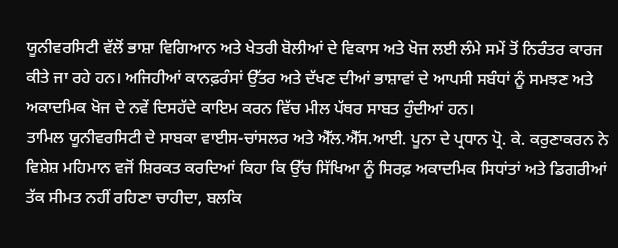ਯੂਨੀਵਰਸਿਟੀ ਵੱਲੋਂ ਭਾਸ਼ਾ ਵਿਗਿਆਨ ਅਤੇ ਖੇਤਰੀ ਬੋਲੀਆਂ ਦੇ ਵਿਕਾਸ ਅਤੇ ਖੋਜ ਲਈ ਲੰਮੇ ਸਮੇਂ ਤੋਂ ਨਿਰੰਤਰ ਕਾਰਜ ਕੀਤੇ ਜਾ ਰਹੇ ਹਨ। ਅਜਿਹੀਆਂ ਕਾਨਫ਼ਰੰਸਾਂ ਉੱਤਰ ਅਤੇ ਦੱਖਣ ਦੀਆਂ ਭਾਸ਼ਾਵਾਂ ਦੇ ਆਪਸੀ ਸਬੰਧਾਂ ਨੂੰ ਸਮਝਣ ਅਤੇ ਅਕਾਦਮਿਕ ਖੋਜ ਦੇ ਨਵੇਂ ਦਿਸਹੱਦੇ ਕਾਇਮ ਕਰਨ ਵਿੱਚ ਮੀਲ ਪੱਥਰ ਸਾਬਤ ਹੁੰਦੀਆਂ ਹਨ।
ਤਾਮਿਲ ਯੂਨੀਵਰਸਿਟੀ ਦੇ ਸਾਬਕਾ ਵਾਈਸ-ਚਾਂਸਲਰ ਅਤੇ ਐੱਲ.ਐੱਸ.ਆਈ. ਪੂਨਾ ਦੇ ਪ੍ਰਧਾਨ ਪ੍ਰੋ. ਕੇ. ਕਰੁਣਾਕਰਨ ਨੇ ਵਿਸ਼ੇਸ਼ ਮਹਿਮਾਨ ਵਜੋਂ ਸ਼ਿਰਕਤ ਕਰਦਿਆਂ ਕਿਹਾ ਕਿ ਉੱਚ ਸਿੱਖਿਆ ਨੂੰ ਸਿਰਫ਼ ਅਕਾਦਮਿਕ ਸਿਧਾਂਤਾਂ ਅਤੇ ਡਿਗਰੀਆਂ ਤੱਕ ਸੀਮਤ ਨਹੀਂ ਰਹਿਣਾ ਚਾਹੀਦਾ, ਬਲਕਿ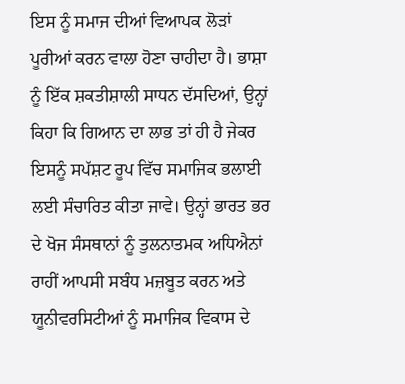ਇਸ ਨੂੰ ਸਮਾਜ ਦੀਆਂ ਵਿਆਪਕ ਲੋੜਾਂ ਪੂਰੀਆਂ ਕਰਨ ਵਾਲਾ ਹੋਣਾ ਚਾਹੀਦਾ ਹੈ। ਭਾਸ਼ਾ ਨੂੰ ਇੱਕ ਸ਼ਕਤੀਸ਼ਾਲੀ ਸਾਧਨ ਦੱਸਦਿਆਂ, ਉਨ੍ਹਾਂ ਕਿਹਾ ਕਿ ਗਿਆਨ ਦਾ ਲਾਭ ਤਾਂ ਹੀ ਹੈ ਜੇਕਰ ਇਸਨੂੰ ਸਪੱਸ਼ਟ ਰੂਪ ਵਿੱਚ ਸਮਾਜਿਕ ਭਲਾਈ ਲਈ ਸੰਚਾਰਿਤ ਕੀਤਾ ਜਾਵੇ। ਉਨ੍ਹਾਂ ਭਾਰਤ ਭਰ ਦੇ ਖੋਜ ਸੰਸਥਾਨਾਂ ਨੂੰ ਤੁਲਨਾਤਮਕ ਅਧਿਐਨਾਂ ਰਾਹੀਂ ਆਪਸੀ ਸਬੰਧ ਮਜ਼ਬੂਤ ਕਰਨ ਅਤੇ ਯੂਨੀਵਰਸਿਟੀਆਂ ਨੂੰ ਸਮਾਜਿਕ ਵਿਕਾਸ ਦੇ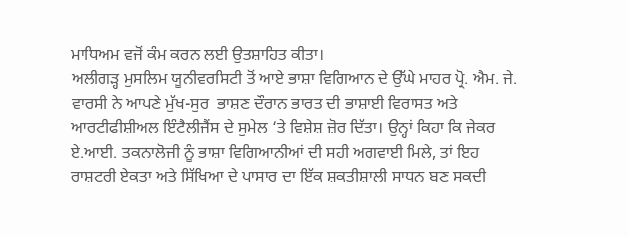ਮਾਧਿਅਮ ਵਜੋਂ ਕੰਮ ਕਰਨ ਲਈ ਉਤਸ਼ਾਹਿਤ ਕੀਤਾ।
ਅਲੀਗੜ੍ਹ ਮੁਸਲਿਮ ਯੂਨੀਵਰਸਿਟੀ ਤੋਂ ਆਏ ਭਾਸ਼ਾ ਵਿਗਿਆਨ ਦੇ ਉੱਘੇ ਮਾਹਰ ਪ੍ਰੋ. ਐਮ. ਜੇ. ਵਾਰਸੀ ਨੇ ਆਪਣੇ ਮੁੱਖ-ਸੁਰ  ਭਾਸ਼ਣ ਦੌਰਾਨ ਭਾਰਤ ਦੀ ਭਾਸ਼ਾਈ ਵਿਰਾਸਤ ਅਤੇ ਆਰਟੀਫੀਸ਼ੀਅਲ ਇੰਟੈਲੀਜੈਂਸ ਦੇ ਸੁਮੇਲ ‘ਤੇ ਵਿਸ਼ੇਸ਼ ਜ਼ੋਰ ਦਿੱਤਾ। ਉਨ੍ਹਾਂ ਕਿਹਾ ਕਿ ਜੇਕਰ ਏ.ਆਈ. ਤਕਨਾਲੋਜੀ ਨੂੰ ਭਾਸ਼ਾ ਵਿਗਿਆਨੀਆਂ ਦੀ ਸਹੀ ਅਗਵਾਈ ਮਿਲੇ, ਤਾਂ ਇਹ ਰਾਸ਼ਟਰੀ ਏਕਤਾ ਅਤੇ ਸਿੱਖਿਆ ਦੇ ਪਾਸਾਰ ਦਾ ਇੱਕ ਸ਼ਕਤੀਸ਼ਾਲੀ ਸਾਧਨ ਬਣ ਸਕਦੀ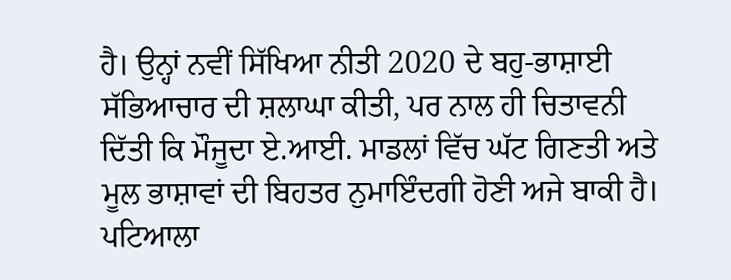ਹੈ। ਉਨ੍ਹਾਂ ਨਵੀਂ ਸਿੱਖਿਆ ਨੀਤੀ 2020 ਦੇ ਬਹੁ-ਭਾਸ਼ਾਈ ਸੱਭਿਆਚਾਰ ਦੀ ਸ਼ਲਾਘਾ ਕੀਤੀ, ਪਰ ਨਾਲ ਹੀ ਚਿਤਾਵਨੀ ਦਿੱਤੀ ਕਿ ਮੌਜੂਦਾ ਏ.ਆਈ. ਮਾਡਲਾਂ ਵਿੱਚ ਘੱਟ ਗਿਣਤੀ ਅਤੇ ਮੂਲ ਭਾਸ਼ਾਵਾਂ ਦੀ ਬਿਹਤਰ ਨੁਮਾਇੰਦਗੀ ਹੋਣੀ ਅਜੇ ਬਾਕੀ ਹੈ।
ਪਟਿਆਲਾ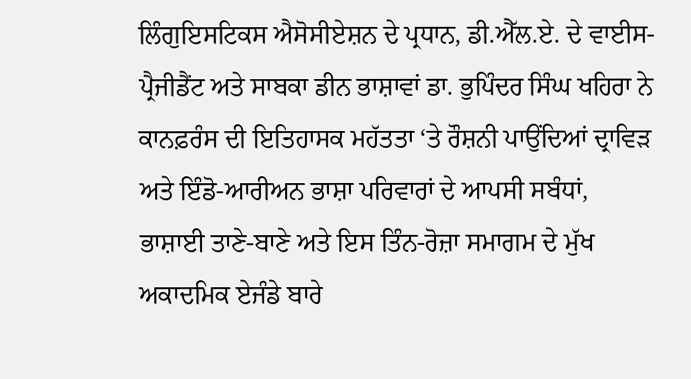ਲਿੰਗੁਇਸਟਿਕਸ ਐਸੋਸੀਏਸ਼ਨ ਦੇ ਪ੍ਰਧਾਨ, ਡੀ.ਐੱਲ.ਏ. ਦੇ ਵਾਈਸ-ਪ੍ਰੈਜੀਡੈਂਟ ਅਤੇ ਸਾਬਕਾ ਡੀਨ ਭਾਸ਼ਾਵਾਂ ਡਾ. ਭੁਪਿੰਦਰ ਸਿੰਘ ਖਹਿਰਾ ਨੇ ਕਾਨਫ਼ਰੰਸ ਦੀ ਇਤਿਹਾਸਕ ਮਹੱਤਤਾ ‘ਤੇ ਰੌਸ਼ਨੀ ਪਾਉਂਦਿਆਂ ਦ੍ਰਾਵਿੜ ਅਤੇ ਇੰਡੋ-ਆਰੀਅਨ ਭਾਸ਼ਾ ਪਰਿਵਾਰਾਂ ਦੇ ਆਪਸੀ ਸਬੰਧਾਂ, ਭਾਸ਼ਾਈ ਤਾਣੇ-ਬਾਣੇ ਅਤੇ ਇਸ ਤਿੰਨ-ਰੋਜ਼ਾ ਸਮਾਗਮ ਦੇ ਮੁੱਖ ਅਕਾਦਮਿਕ ਏਜੰਡੇ ਬਾਰੇ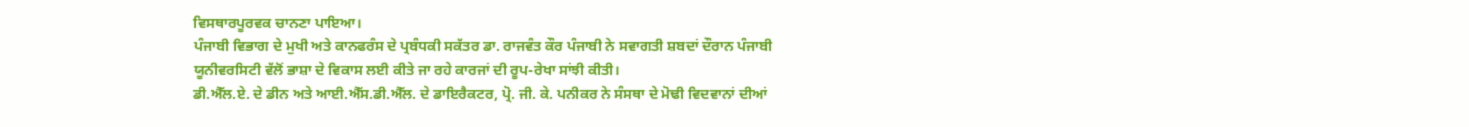ਵਿਸਥਾਰਪੂਰਵਕ ਚਾਨਣਾ ਪਾਇਆ।
ਪੰਜਾਬੀ ਵਿਭਾਗ ਦੇ ਮੁਖੀ ਅਤੇ ਕਾਨਫਰੰਸ ਦੇ ਪ੍ਰਬੰਧਕੀ ਸਕੱਤਰ ਡਾ. ਰਾਜਵੰਤ ਕੌਰ ਪੰਜਾਬੀ ਨੇ ਸਵਾਗਤੀ ਸ਼ਬਦਾਂ ਦੌਰਾਨ ਪੰਜਾਬੀ ਯੂਨੀਵਰਸਿਟੀ ਵੱਲੋਂ ਭਾਸ਼ਾ ਦੇ ਵਿਕਾਸ ਲਈ ਕੀਤੇ ਜਾ ਰਹੇ ਕਾਰਜਾਂ ਦੀ ਰੂਪ-ਰੇਖਾ ਸਾਂਝੀ ਕੀਤੀ।
ਡੀ.ਐੱਲ.ਏ. ਦੇ ਡੀਨ ਅਤੇ ਆਈ.ਐੱਸ.ਡੀ.ਐੱਲ. ਦੇ ਡਾਇਰੈਕਟਰ, ਪ੍ਰੋ. ਜੀ. ਕੇ. ਪਨੀਕਰ ਨੇ ਸੰਸਥਾ ਦੇ ਮੋਢੀ ਵਿਦਵਾਨਾਂ ਦੀਆਂ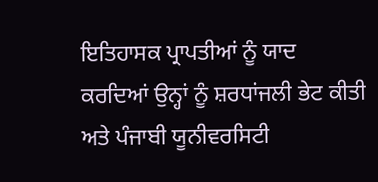ਇਤਿਹਾਸਕ ਪ੍ਰਾਪਤੀਆਂ ਨੂੰ ਯਾਦ ਕਰਦਿਆਂ ਉਨ੍ਹਾਂ ਨੂੰ ਸ਼ਰਧਾਂਜਲੀ ਭੇਟ ਕੀਤੀ ਅਤੇ ਪੰਜਾਬੀ ਯੂਨੀਵਰਸਿਟੀ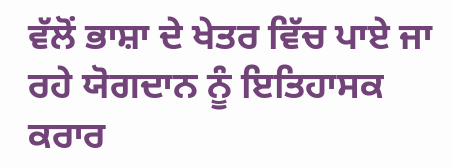ਵੱਲੋਂ ਭਾਸ਼ਾ ਦੇ ਖੇਤਰ ਵਿੱਚ ਪਾਏ ਜਾ ਰਹੇ ਯੋਗਦਾਨ ਨੂੰ ਇਤਿਹਾਸਕ ਕਰਾਰ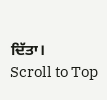ਦਿੱਤਾ।
Scroll to Top